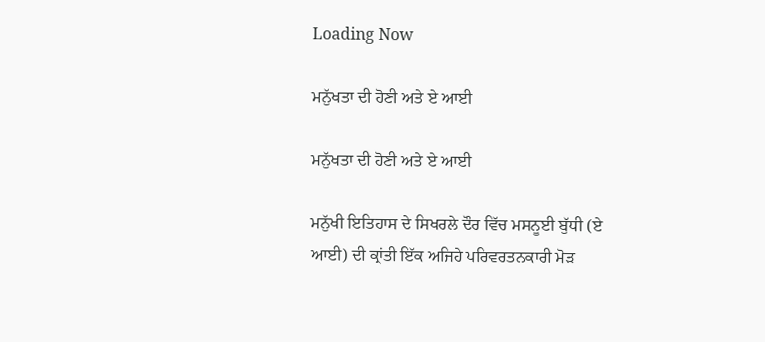Loading Now

ਮਨੁੱਖਤਾ ਦੀ ਹੋਣੀ ਅਤੇ ਏ ਆਈ

ਮਨੁੱਖਤਾ ਦੀ ਹੋਣੀ ਅਤੇ ਏ ਆਈ

ਮਨੁੱਖੀ ਇਤਿਹਾਸ ਦੇ ਸਿਖਰਲੇ ਦੌਰ ਵਿੱਚ ਮਸਨੂਈ ਬੁੱਧੀ (ਏ ਆਈ) ਦੀ ਕ੍ਰਾਂਤੀ ਇੱਕ ਅਜਿਹੇ ਪਰਿਵਰਤਨਕਾਰੀ ਮੋੜ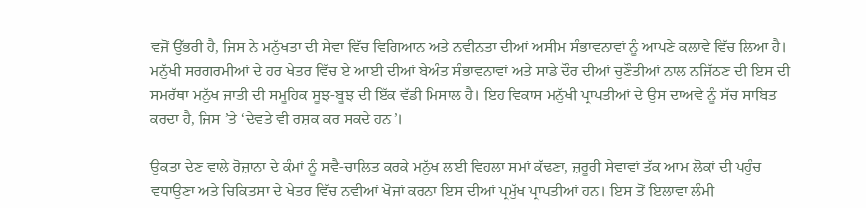ਵਜੋਂ ਉੱਭਰੀ ਹੈ, ਜਿਸ ਨੇ ਮਨੁੱਖਤਾ ਦੀ ਸੇਵਾ ਵਿੱਚ ਵਿਗਿਆਨ ਅਤੇ ਨਵੀਨਤਾ ਦੀਆਂ ਅਸੀਮ ਸੰਭਾਵਨਾਵਾਂ ਨੂੰ ਆਪਣੇ ਕਲਾਵੇ ਵਿੱਚ ਲਿਆ ਹੈ। ਮਨੁੱਖੀ ਸਰਗਰਮੀਆਂ ਦੇ ਹਰ ਖੇਤਰ ਵਿੱਚ ਏ ਆਈ ਦੀਆਂ ਬੇਅੰਤ ਸੰਭਾਵਨਾਵਾਂ ਅਤੇ ਸਾਡੇ ਦੌਰ ਦੀਆਂ ਚੁਣੌਤੀਆਂ ਨਾਲ ਨਜਿੱਠਣ ਦੀ ਇਸ ਦੀ ਸਮਰੱਥਾ ਮਨੁੱਖ ਜਾਤੀ ਦੀ ਸਮੂਹਿਕ ਸੂਝ-ਬੂਝ ਦੀ ਇੱਕ ਵੱਡੀ ਮਿਸਾਲ ਹੈ। ਇਹ ਵਿਕਾਸ ਮਨੁੱਖੀ ਪ੍ਰਾਪਤੀਆਂ ਦੇ ਉਸ ਦਾਅਵੇ ਨੂੰ ਸੱਚ ਸਾਬਿਤ ਕਰਦਾ ਹੈ, ਜਿਸ ’ਤੇ ‘ਦੇਵਤੇ ਵੀ ਰਸ਼ਕ ਕਰ ਸਕਦੇ ਹਨ’।

ਉਕਤਾ ਦੇਣ ਵਾਲੇ ਰੋਜ਼ਾਨਾ ਦੇ ਕੰਮਾਂ ਨੂੰ ਸਵੈ-ਚਾਲਿਤ ਕਰਕੇ ਮਨੁੱਖ ਲਈ ਵਿਹਲਾ ਸਮਾਂ ਕੱਢਣਾ, ਜ਼ਰੂਰੀ ਸੇਵਾਵਾਂ ਤੱਕ ਆਮ ਲੋਕਾਂ ਦੀ ਪਹੁੰਚ ਵਧਾਉਣਾ ਅਤੇ ਚਿਕਿਤਸਾ ਦੇ ਖੇਤਰ ਵਿੱਚ ਨਵੀਆਂ ਖੋਜਾਂ ਕਰਨਾ ਇਸ ਦੀਆਂ ਪ੍ਰਮੁੱਖ ਪ੍ਰਾਪਤੀਆਂ ਹਨ। ਇਸ ਤੋਂ ਇਲਾਵਾ ਲੰਮੀ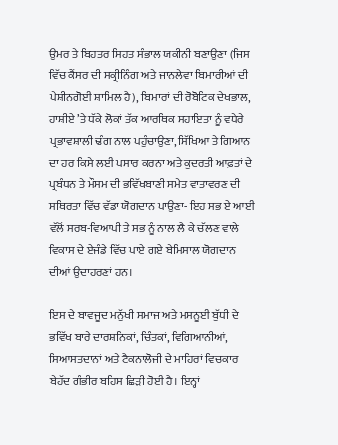ਉਮਰ ਤੇ ਬਿਹਤਰ ਸਿਹਤ ਸੰਭਾਲ ਯਕੀਨੀ ਬਣਾਉਣਾ (ਜਿਸ ਵਿੱਚ ਕੈਂਸਰ ਦੀ ਸਕ੍ਰੀਨਿੰਗ ਅਤੇ ਜਾਨਲੇਵਾ ਬਿਮਾਰੀਆਂ ਦੀ ਪੇਸ਼ੀਨਗੋਈ ਸ਼ਾਮਿਲ ਹੈ), ਬਿਮਾਰਾਂ ਦੀ ਰੋਬੋਟਿਕ ਦੇਖਭਾਲ, ਹਾਸ਼ੀਏ ’ਤੇ ਧੱਕੇ ਲੋਕਾਂ ਤੱਕ ਆਰਥਿਕ ਸਹਾਇਤਾ ਨੂੰ ਵਧੇਰੇ ਪ੍ਰਭਾਵਸ਼ਾਲੀ ਢੰਗ ਨਾਲ ਪਹੁੰਚਾਉਣਾ, ਸਿੱਖਿਆ ਤੇ ਗਿਆਨ ਦਾ ਹਰ ਕਿਸੇ ਲਈ ਪਸਾਰ ਕਰਨਾ ਅਤੇ ਕੁਦਰਤੀ ਆਫ਼ਤਾਂ ਦੇ ਪ੍ਰਬੰਧਨ ਤੇ ਮੌਸਮ ਦੀ ਭਵਿੱਖਬਾਣੀ ਸਮੇਤ ਵਾਤਾਵਰਣ ਦੀ ਸਥਿਰਤਾ ਵਿੱਚ ਵੱਡਾ ਯੋਗਦਾਨ ਪਾਉਣਾ- ਇਹ ਸਭ ਏ ਆਈ ਵੱਲੋਂ ਸਰਬ-ਵਿਆਪੀ ਤੇ ਸਭ ਨੂੰ ਨਾਲ ਲੈ ਕੇ ਚੱਲਣ ਵਾਲੇ ਵਿਕਾਸ ਦੇ ਏਜੰਡੇ ਵਿੱਚ ਪਾਏ ਗਏ ਬੇਮਿਸਾਲ ਯੋਗਦਾਨ ਦੀਆਂ ਉਦਾਹਰਣਾਂ ਹਨ।

ਇਸ ਦੇ ਬਾਵਜੂਦ ਮਨੁੱਖੀ ਸਮਾਜ ਅਤੇ ਮਸਨੂਈ ਬੁੱਧੀ ਦੇ ਭਵਿੱਖ ਬਾਰੇ ਦਾਰਸ਼ਨਿਕਾਂ, ਚਿੰਤਕਾਂ, ਵਿਗਿਆਨੀਆਂ, ਸਿਆਸਤਦਾਨਾਂ ਅਤੇ ਟੈਕਨਾਲੋਜੀ ਦੇ ਮਾਹਿਰਾਂ ਵਿਚਕਾਰ ਬੇਹੱਦ ਗੰਭੀਰ ਬਹਿਸ ਛਿੜੀ ਹੋਈ ਹੈ। ਇਨ੍ਹਾਂ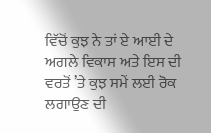ਵਿੱਚੋਂ ਕੁਝ ਨੇ ਤਾਂ ਏ ਆਈ ਦੇ ਅਗਲੇ ਵਿਕਾਸ ਅਤੇ ਇਸ ਦੀ ਵਰਤੋਂ ’ਤੇ ਕੁਝ ਸਮੇਂ ਲਈ ਰੋਕ ਲਗਾਉਣ ਦੀ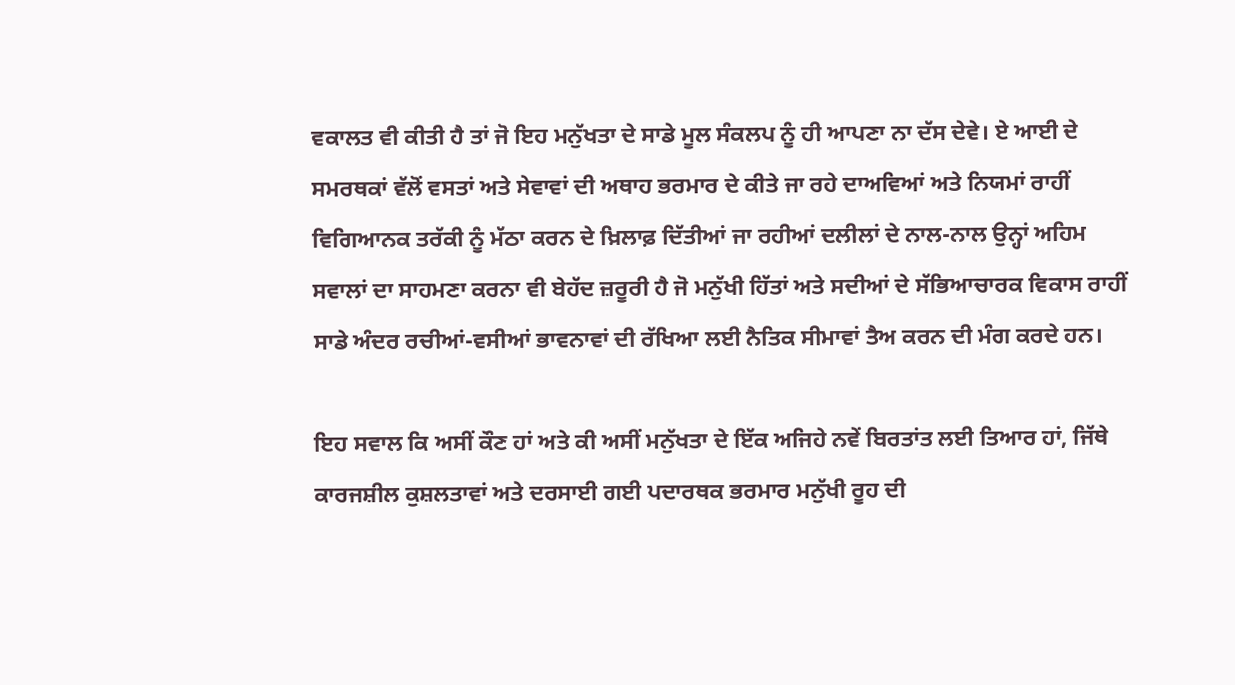ਵਕਾਲਤ ਵੀ ਕੀਤੀ ਹੈ ਤਾਂ ਜੋ ਇਹ ਮਨੁੱਖਤਾ ਦੇ ਸਾਡੇ ਮੂਲ ਸੰਕਲਪ ਨੂੰ ਹੀ ਆਪਣਾ ਨਾ ਦੱਸ ਦੇਵੇ। ਏ ਆਈ ਦੇ ਸਮਰਥਕਾਂ ਵੱਲੋਂ ਵਸਤਾਂ ਅਤੇ ਸੇਵਾਵਾਂ ਦੀ ਅਥਾਹ ਭਰਮਾਰ ਦੇ ਕੀਤੇ ਜਾ ਰਹੇ ਦਾਅਵਿਆਂ ਅਤੇ ਨਿਯਮਾਂ ਰਾਹੀਂ ਵਿਗਿਆਨਕ ਤਰੱਕੀ ਨੂੰ ਮੱਠਾ ਕਰਨ ਦੇ ਖ਼ਿਲਾਫ਼ ਦਿੱਤੀਆਂ ਜਾ ਰਹੀਆਂ ਦਲੀਲਾਂ ਦੇ ਨਾਲ-ਨਾਲ ਉਨ੍ਹਾਂ ਅਹਿਮ ਸਵਾਲਾਂ ਦਾ ਸਾਹਮਣਾ ਕਰਨਾ ਵੀ ਬੇਹੱਦ ਜ਼ਰੂਰੀ ਹੈ ਜੋ ਮਨੁੱਖੀ ਹਿੱਤਾਂ ਅਤੇ ਸਦੀਆਂ ਦੇ ਸੱਭਿਆਚਾਰਕ ਵਿਕਾਸ ਰਾਹੀਂ ਸਾਡੇ ਅੰਦਰ ਰਚੀਆਂ-ਵਸੀਆਂ ਭਾਵਨਾਵਾਂ ਦੀ ਰੱਖਿਆ ਲਈ ਨੈਤਿਕ ਸੀਮਾਵਾਂ ਤੈਅ ਕਰਨ ਦੀ ਮੰਗ ਕਰਦੇ ਹਨ।

ਇਹ ਸਵਾਲ ਕਿ ਅਸੀਂ ਕੌਣ ਹਾਂ ਅਤੇ ਕੀ ਅਸੀਂ ਮਨੁੱਖਤਾ ਦੇ ਇੱਕ ਅਜਿਹੇ ਨਵੇਂ ਬਿਰਤਾਂਤ ਲਈ ਤਿਆਰ ਹਾਂ, ਜਿੱਥੇ ਕਾਰਜਸ਼ੀਲ ਕੁਸ਼ਲਤਾਵਾਂ ਅਤੇ ਦਰਸਾਈ ਗਈ ਪਦਾਰਥਕ ਭਰਮਾਰ ਮਨੁੱਖੀ ਰੂਹ ਦੀ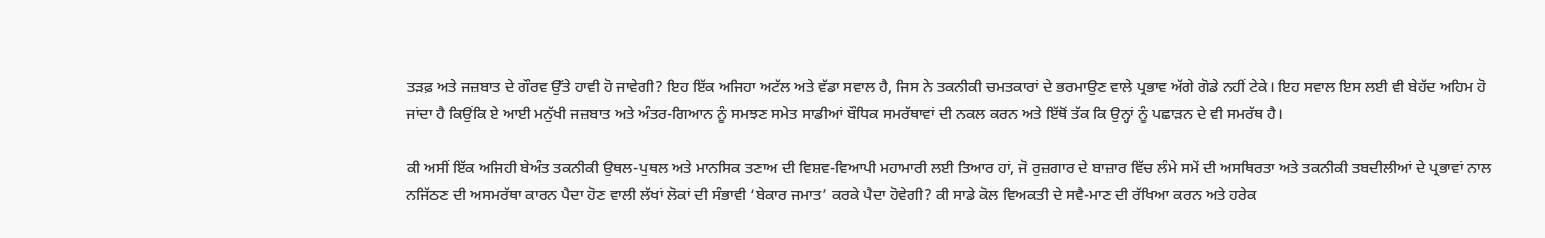ਤੜਫ਼ ਅਤੇ ਜਜ਼ਬਾਤ ਦੇ ਗੌਰਵ ਉੱਤੇ ਹਾਵੀ ਹੋ ਜਾਵੇਗੀ? ਇਹ ਇੱਕ ਅਜਿਹਾ ਅਟੱਲ ਅਤੇ ਵੱਡਾ ਸਵਾਲ ਹੈ, ਜਿਸ ਨੇ ਤਕਨੀਕੀ ਚਮਤਕਾਰਾਂ ਦੇ ਭਰਮਾਉਣ ਵਾਲੇ ਪ੍ਰਭਾਵ ਅੱਗੇ ਗੋਡੇ ਨਹੀਂ ਟੇਕੇ। ਇਹ ਸਵਾਲ ਇਸ ਲਈ ਵੀ ਬੇਹੱਦ ਅਹਿਮ ਹੋ ਜਾਂਦਾ ਹੈ ਕਿਉਂਕਿ ਏ ਆਈ ਮਨੁੱਖੀ ਜਜ਼ਬਾਤ ਅਤੇ ਅੰਤਰ-ਗਿਆਨ ਨੂੰ ਸਮਝਣ ਸਮੇਤ ਸਾਡੀਆਂ ਬੌਧਿਕ ਸਮਰੱਥਾਵਾਂ ਦੀ ਨਕਲ ਕਰਨ ਅਤੇ ਇੱਥੋਂ ਤੱਕ ਕਿ ਉਨ੍ਹਾਂ ਨੂੰ ਪਛਾੜਨ ਦੇ ਵੀ ਸਮਰੱਥ ਹੈ।

ਕੀ ਅਸੀਂ ਇੱਕ ਅਜਿਹੀ ਬੇਅੰਤ ਤਕਨੀਕੀ ਉਥਲ-ਪੁਥਲ ਅਤੇ ਮਾਨਸਿਕ ਤਣਾਅ ਦੀ ਵਿਸ਼ਵ-ਵਿਆਪੀ ਮਹਾਮਾਰੀ ਲਈ ਤਿਆਰ ਹਾਂ, ਜੋ ਰੁਜ਼ਗਾਰ ਦੇ ਬਾਜ਼ਾਰ ਵਿੱਚ ਲੰਮੇ ਸਮੇਂ ਦੀ ਅਸਥਿਰਤਾ ਅਤੇ ਤਕਨੀਕੀ ਤਬਦੀਲੀਆਂ ਦੇ ਪ੍ਰਭਾਵਾਂ ਨਾਲ ਨਜਿੱਠਣ ਦੀ ਅਸਮਰੱਥਾ ਕਾਰਨ ਪੈਦਾ ਹੋਣ ਵਾਲੀ ਲੱਖਾਂ ਲੋਕਾਂ ਦੀ ਸੰਭਾਵੀ ‘ਬੇਕਾਰ ਜਮਾਤ’ ਕਰਕੇ ਪੈਦਾ ਹੋਵੇਗੀ? ਕੀ ਸਾਡੇ ਕੋਲ ਵਿਅਕਤੀ ਦੇ ਸਵੈ-ਮਾਣ ਦੀ ਰੱਖਿਆ ਕਰਨ ਅਤੇ ਹਰੇਕ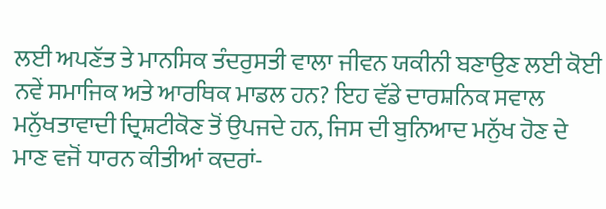ਲਈ ਅਪਣੱਤ ਤੇ ਮਾਨਸਿਕ ਤੰਦਰੁਸਤੀ ਵਾਲਾ ਜੀਵਨ ਯਕੀਨੀ ਬਣਾਉਣ ਲਈ ਕੋਈ ਨਵੇਂ ਸਮਾਜਿਕ ਅਤੇ ਆਰਥਿਕ ਮਾਡਲ ਹਨ? ਇਹ ਵੱਡੇ ਦਾਰਸ਼ਨਿਕ ਸਵਾਲ ਮਨੁੱਖਤਾਵਾਦੀ ਦ੍ਰਿਸ਼ਟੀਕੋਣ ਤੋਂ ਉਪਜਦੇ ਹਨ, ਜਿਸ ਦੀ ਬੁਨਿਆਦ ਮਨੁੱਖ ਹੋਣ ਦੇ ਮਾਣ ਵਜੋਂ ਧਾਰਨ ਕੀਤੀਆਂ ਕਦਰਾਂ-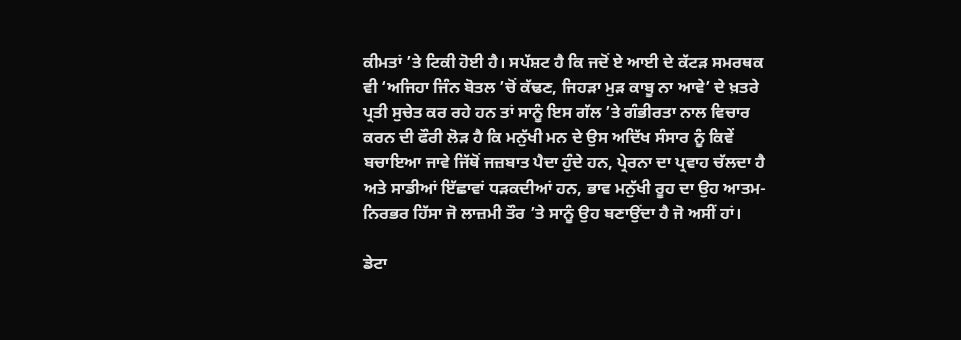ਕੀਮਤਾਂ ’ਤੇ ਟਿਕੀ ਹੋਈ ਹੈ। ਸਪੱਸ਼ਟ ਹੈ ਕਿ ਜਦੋਂ ਏ ਆਈ ਦੇ ਕੱਟੜ ਸਮਰਥਕ ਵੀ ‘ਅਜਿਹਾ ਜਿੰਨ ਬੋਤਲ ’ਚੋਂ ਕੱਢਣ, ਜਿਹੜਾ ਮੁੜ ਕਾਬੂ ਨਾ ਆਵੇ’ ਦੇ ਖ਼ਤਰੇ ਪ੍ਰਤੀ ਸੁਚੇਤ ਕਰ ਰਹੇ ਹਨ ਤਾਂ ਸਾਨੂੰ ਇਸ ਗੱਲ ’ਤੇ ਗੰਭੀਰਤਾ ਨਾਲ ਵਿਚਾਰ ਕਰਨ ਦੀ ਫੌਰੀ ਲੋੜ ਹੈ ਕਿ ਮਨੁੱਖੀ ਮਨ ਦੇ ਉਸ ਅਦਿੱਖ ਸੰਸਾਰ ਨੂੰ ਕਿਵੇਂ ਬਚਾਇਆ ਜਾਵੇ ਜਿੱਥੋਂ ਜਜ਼ਬਾਤ ਪੈਦਾ ਹੁੰਦੇ ਹਨ, ਪ੍ਰੇਰਨਾ ਦਾ ਪ੍ਰਵਾਹ ਚੱਲਦਾ ਹੈ ਅਤੇ ਸਾਡੀਆਂ ਇੱਛਾਵਾਂ ਧੜਕਦੀਆਂ ਹਨ, ਭਾਵ ਮਨੁੱਖੀ ਰੂਹ ਦਾ ਉਹ ਆਤਮ-ਨਿਰਭਰ ਹਿੱਸਾ ਜੋ ਲਾਜ਼ਮੀ ਤੌਰ ’ਤੇ ਸਾਨੂੰ ਉਹ ਬਣਾਉਂਦਾ ਹੈ ਜੋ ਅਸੀਂ ਹਾਂ।

ਡੇਟਾ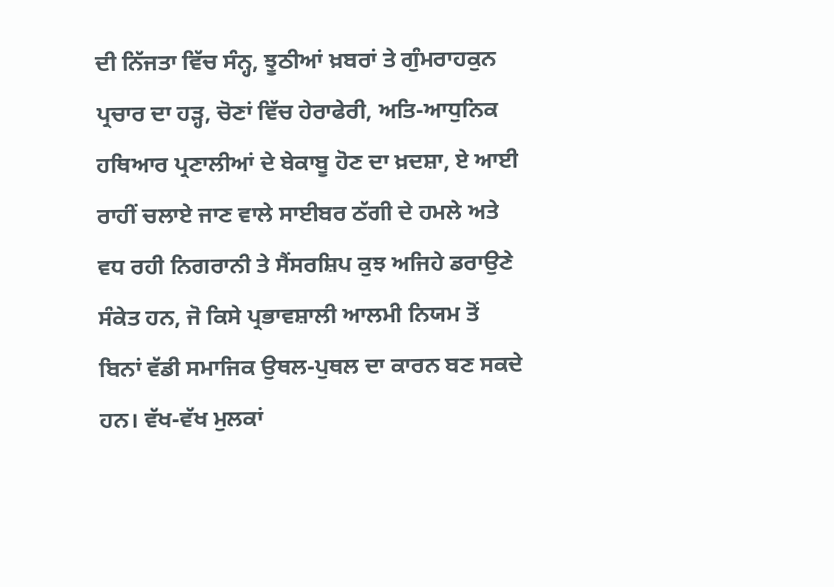ਦੀ ਨਿੱਜਤਾ ਵਿੱਚ ਸੰਨ੍ਹ, ਝੂਠੀਆਂ ਖ਼ਬਰਾਂ ਤੇ ਗੁੰਮਰਾਹਕੁਨ ਪ੍ਰਚਾਰ ਦਾ ਹੜ੍ਹ, ਚੋਣਾਂ ਵਿੱਚ ਹੇਰਾਫੇਰੀ, ਅਤਿ-ਆਧੁਨਿਕ ਹਥਿਆਰ ਪ੍ਰਣਾਲੀਆਂ ਦੇ ਬੇਕਾਬੂ ਹੋਣ ਦਾ ਖ਼ਦਸ਼ਾ, ਏ ਆਈ ਰਾਹੀਂ ਚਲਾਏ ਜਾਣ ਵਾਲੇ ਸਾਈਬਰ ਠੱਗੀ ਦੇ ਹਮਲੇ ਅਤੇ ਵਧ ਰਹੀ ਨਿਗਰਾਨੀ ਤੇ ਸੈਂਸਰਸ਼ਿਪ ਕੁਝ ਅਜਿਹੇ ਡਰਾਉਣੇ ਸੰਕੇਤ ਹਨ, ਜੋ ਕਿਸੇ ਪ੍ਰਭਾਵਸ਼ਾਲੀ ਆਲਮੀ ਨਿਯਮ ਤੋਂ ਬਿਨਾਂ ਵੱਡੀ ਸਮਾਜਿਕ ਉਥਲ-ਪੁਥਲ ਦਾ ਕਾਰਨ ਬਣ ਸਕਦੇ ਹਨ। ਵੱਖ-ਵੱਖ ਮੁਲਕਾਂ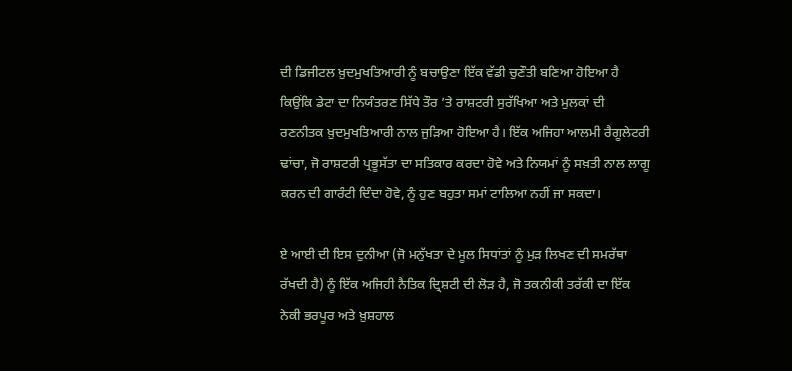ਦੀ ਡਿਜੀਟਲ ਖ਼ੁਦਮੁਖਤਿਆਰੀ ਨੂੰ ਬਚਾਉਣਾ ਇੱਕ ਵੱਡੀ ਚੁਣੌਤੀ ਬਣਿਆ ਹੋਇਆ ਹੈ ਕਿਉਂਕਿ ਡੇਟਾ ਦਾ ਨਿਯੰਤਰਣ ਸਿੱਧੇ ਤੌਰ ’ਤੇ ਰਾਸ਼ਟਰੀ ਸੁਰੱਖਿਆ ਅਤੇ ਮੁਲਕਾਂ ਦੀ ਰਣਨੀਤਕ ਖ਼ੁਦਮੁਖਤਿਆਰੀ ਨਾਲ ਜੁੜਿਆ ਹੋਇਆ ਹੈ। ਇੱਕ ਅਜਿਹਾ ਆਲਮੀ ਰੈਗੂਲੇਟਰੀ ਢਾਂਚਾ, ਜੋ ਰਾਸ਼ਟਰੀ ਪ੍ਰਭੂਸੱਤਾ ਦਾ ਸਤਿਕਾਰ ਕਰਦਾ ਹੋਵੇ ਅਤੇ ਨਿਯਮਾਂ ਨੂੰ ਸਖ਼ਤੀ ਨਾਲ ਲਾਗੂ ਕਰਨ ਦੀ ਗਾਰੰਟੀ ਦਿੰਦਾ ਹੋਵੇ, ਨੂੰ ਹੁਣ ਬਹੁਤਾ ਸਮਾਂ ਟਾਲਿਆ ਨਹੀਂ ਜਾ ਸਕਦਾ।

ਏ ਆਈ ਦੀ ਇਸ ਦੁਨੀਆ (ਜੋ ਮਨੁੱਖਤਾ ਦੇ ਮੂਲ ਸਿਧਾਂਤਾਂ ਨੂੰ ਮੁੜ ਲਿਖਣ ਦੀ ਸਮਰੱਥਾ ਰੱਖਦੀ ਹੈ) ਨੂੰ ਇੱਕ ਅਜਿਹੀ ਨੈਤਿਕ ਦ੍ਰਿਸ਼ਟੀ ਦੀ ਲੋੜ ਹੈ, ਜੋ ਤਕਨੀਕੀ ਤਰੱਕੀ ਦਾ ਇੱਕ ਨੇਕੀ ਭਰਪੂਰ ਅਤੇ ਖ਼ੁਸ਼ਹਾਲ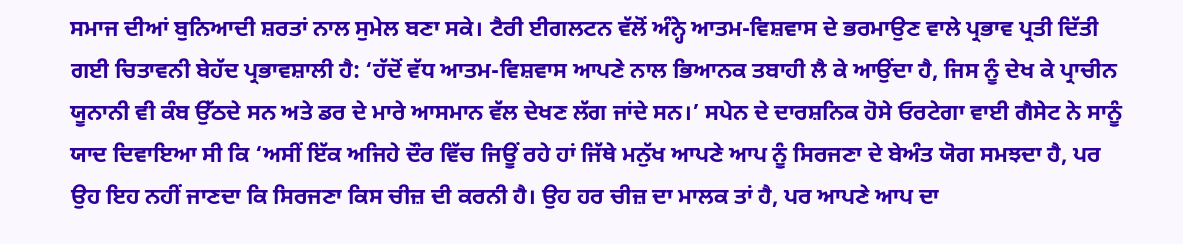ਸਮਾਜ ਦੀਆਂ ਬੁਨਿਆਦੀ ਸ਼ਰਤਾਂ ਨਾਲ ਸੁਮੇਲ ਬਣਾ ਸਕੇ। ਟੈਰੀ ਈਗਲਟਨ ਵੱਲੋਂ ਅੰਨ੍ਹੇ ਆਤਮ-ਵਿਸ਼ਵਾਸ ਦੇ ਭਰਮਾਉਣ ਵਾਲੇ ਪ੍ਰਭਾਵ ਪ੍ਰਤੀ ਦਿੱਤੀ ਗਈ ਚਿਤਾਵਨੀ ਬੇਹੱਦ ਪ੍ਰਭਾਵਸ਼ਾਲੀ ਹੈ: ‘ਹੱਦੋਂ ਵੱਧ ਆਤਮ-ਵਿਸ਼ਵਾਸ ਆਪਣੇ ਨਾਲ ਭਿਆਨਕ ਤਬਾਹੀ ਲੈ ਕੇ ਆਉਂਦਾ ਹੈ, ਜਿਸ ਨੂੰ ਦੇਖ ਕੇ ਪ੍ਰਾਚੀਨ ਯੂਨਾਨੀ ਵੀ ਕੰਬ ਉੱਠਦੇ ਸਨ ਅਤੇ ਡਰ ਦੇ ਮਾਰੇ ਆਸਮਾਨ ਵੱਲ ਦੇਖਣ ਲੱਗ ਜਾਂਦੇ ਸਨ।’ ਸਪੇਨ ਦੇ ਦਾਰਸ਼ਨਿਕ ਹੋਸੇ ਓਰਟੇਗਾ ਵਾਈ ਗੈਸੇਟ ਨੇ ਸਾਨੂੰ ਯਾਦ ਦਿਵਾਇਆ ਸੀ ਕਿ ‘ਅਸੀਂ ਇੱਕ ਅਜਿਹੇ ਦੌਰ ਵਿੱਚ ਜਿਊਂ ਰਹੇ ਹਾਂ ਜਿੱਥੇ ਮਨੁੱਖ ਆਪਣੇ ਆਪ ਨੂੰ ਸਿਰਜਣਾ ਦੇ ਬੇਅੰਤ ਯੋਗ ਸਮਝਦਾ ਹੈ, ਪਰ ਉਹ ਇਹ ਨਹੀਂ ਜਾਣਦਾ ਕਿ ਸਿਰਜਣਾ ਕਿਸ ਚੀਜ਼ ਦੀ ਕਰਨੀ ਹੈ। ਉਹ ਹਰ ਚੀਜ਼ ਦਾ ਮਾਲਕ ਤਾਂ ਹੈ, ਪਰ ਆਪਣੇ ਆਪ ਦਾ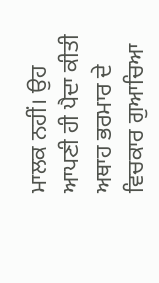ਮਾਲਕ ਨਹੀਂ। ਉਹ ਆਪਣੀ ਹੀ ਪੈਦਾ ਕੀਤੀ ਅਥਾਹ ਭਰਮਾਰ ਦੇ ਵਿਚਕਾਰ ਗੁਆਚਿਆ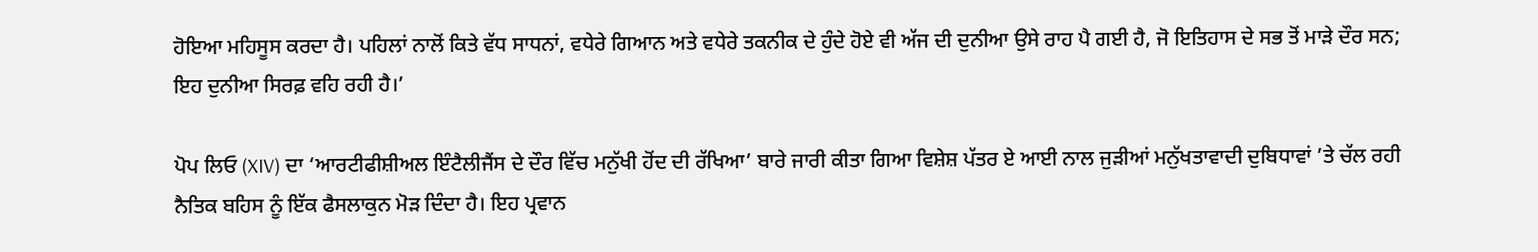ਹੋਇਆ ਮਹਿਸੂਸ ਕਰਦਾ ਹੈ। ਪਹਿਲਾਂ ਨਾਲੋਂ ਕਿਤੇ ਵੱਧ ਸਾਧਨਾਂ, ਵਧੇਰੇ ਗਿਆਨ ਅਤੇ ਵਧੇਰੇ ਤਕਨੀਕ ਦੇ ਹੁੰਦੇ ਹੋਏ ਵੀ ਅੱਜ ਦੀ ਦੁਨੀਆ ਉਸੇ ਰਾਹ ਪੈ ਗਈ ਹੈ, ਜੋ ਇਤਿਹਾਸ ਦੇ ਸਭ ਤੋਂ ਮਾੜੇ ਦੌਰ ਸਨ; ਇਹ ਦੁਨੀਆ ਸਿਰਫ਼ ਵਹਿ ਰਹੀ ਹੈ।’

ਪੋਪ ਲਿਓ (XIV) ਦਾ ‘ਆਰਟੀਫੀਸ਼ੀਅਲ ਇੰਟੈਲੀਜੈਂਸ ਦੇ ਦੌਰ ਵਿੱਚ ਮਨੁੱਖੀ ਹੋਂਦ ਦੀ ਰੱਖਿਆ’ ਬਾਰੇ ਜਾਰੀ ਕੀਤਾ ਗਿਆ ਵਿਸ਼ੇਸ਼ ਪੱਤਰ ਏ ਆਈ ਨਾਲ ਜੁੜੀਆਂ ਮਨੁੱਖਤਾਵਾਦੀ ਦੁਬਿਧਾਵਾਂ ’ਤੇ ਚੱਲ ਰਹੀ ਨੈਤਿਕ ਬਹਿਸ ਨੂੰ ਇੱਕ ਫੈਸਲਾਕੁਨ ਮੋੜ ਦਿੰਦਾ ਹੈ। ਇਹ ਪ੍ਰਵਾਨ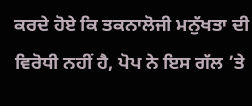ਕਰਦੇ ਹੋਏ ਕਿ ਤਕਨਾਲੋਜੀ ਮਨੁੱਖਤਾ ਦੀ ਵਿਰੋਧੀ ਨਹੀਂ ਹੈ, ਪੋਪ ਨੇ ਇਸ ਗੱਲ ’ਤੇ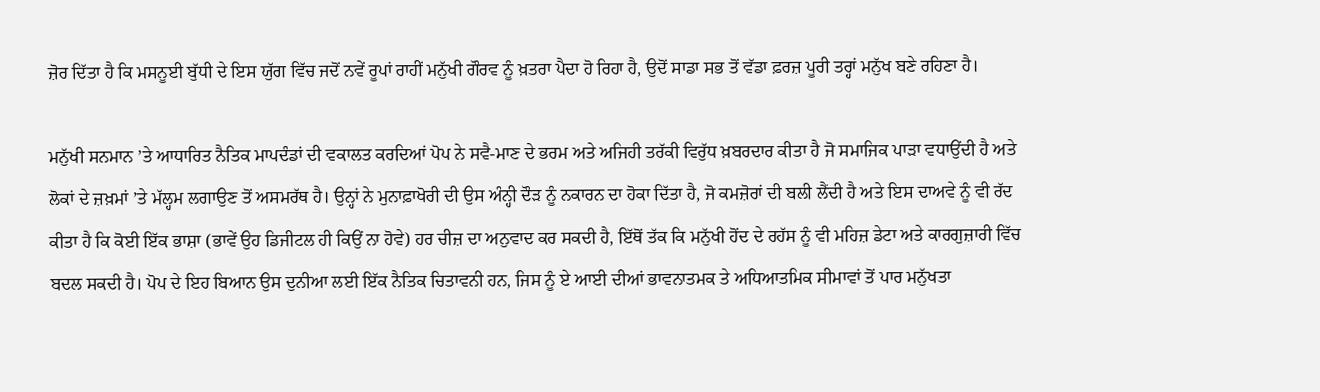ਜ਼ੋਰ ਦਿੱਤਾ ਹੈ ਕਿ ਮਸਨੂਈ ਬੁੱਧੀ ਦੇ ਇਸ ਯੁੱਗ ਵਿੱਚ ਜਦੋਂ ਨਵੇਂ ਰੂਪਾਂ ਰਾਹੀਂ ਮਨੁੱਖੀ ਗੌਰਵ ਨੂੰ ਖ਼ਤਰਾ ਪੈਦਾ ਹੋ ਰਿਹਾ ਹੈ, ਉਦੋਂ ਸਾਡਾ ਸਭ ਤੋਂ ਵੱਡਾ ਫ਼ਰਜ਼ ਪੂਰੀ ਤਰ੍ਹਾਂ ਮਨੁੱਖ ਬਣੇ ਰਹਿਣਾ ਹੈ।

ਮਨੁੱਖੀ ਸਨਮਾਨ ’ਤੇ ਆਧਾਰਿਤ ਨੈਤਿਕ ਮਾਪਦੰਡਾਂ ਦੀ ਵਕਾਲਤ ਕਰਦਿਆਂ ਪੋਪ ਨੇ ਸਵੈ-ਮਾਣ ਦੇ ਭਰਮ ਅਤੇ ਅਜਿਹੀ ਤਰੱਕੀ ਵਿਰੁੱਧ ਖ਼ਬਰਦਾਰ ਕੀਤਾ ਹੈ ਜੋ ਸਮਾਜਿਕ ਪਾੜਾ ਵਧਾਉਂਦੀ ਹੈ ਅਤੇ ਲੋਕਾਂ ਦੇ ਜ਼ਖ਼ਮਾਂ ’ਤੇ ਮੱਲ੍ਹਮ ਲਗਾਉਣ ਤੋਂ ਅਸਮਰੱਥ ਹੈ। ਉਨ੍ਹਾਂ ਨੇ ਮੁਨਾਫ਼ਾਖੋਰੀ ਦੀ ਉਸ ਅੰਨ੍ਹੀ ਦੌੜ ਨੂੰ ਨਕਾਰਨ ਦਾ ਹੋਕਾ ਦਿੱਤਾ ਹੈ, ਜੋ ਕਮਜ਼ੋਰਾਂ ਦੀ ਬਲੀ ਲੈਂਦੀ ਹੈ ਅਤੇ ਇਸ ਦਾਅਵੇ ਨੂੰ ਵੀ ਰੱਦ ਕੀਤਾ ਹੈ ਕਿ ਕੋਈ ਇੱਕ ਭਾਸ਼ਾ (ਭਾਵੇਂ ਉਹ ਡਿਜੀਟਲ ਹੀ ਕਿਉਂ ਨਾ ਹੋਵੇ) ਹਰ ਚੀਜ਼ ਦਾ ਅਨੁਵਾਦ ਕਰ ਸਕਦੀ ਹੈ, ਇੱਥੋਂ ਤੱਕ ਕਿ ਮਨੁੱਖੀ ਹੋਂਦ ਦੇ ਰਹੱਸ ਨੂੰ ਵੀ ਮਹਿਜ਼ ਡੇਟਾ ਅਤੇ ਕਾਰਗੁਜ਼ਾਰੀ ਵਿੱਚ ਬਦਲ ਸਕਦੀ ਹੈ। ਪੋਪ ਦੇ ਇਹ ਬਿਆਨ ਉਸ ਦੁਨੀਆ ਲਈ ਇੱਕ ਨੈਤਿਕ ਚਿਤਾਵਨੀ ਹਨ, ਜਿਸ ਨੂੰ ਏ ਆਈ ਦੀਆਂ ਭਾਵਨਾਤਮਕ ਤੇ ਅਧਿਆਤਮਿਕ ਸੀਮਾਵਾਂ ਤੋਂ ਪਾਰ ਮਨੁੱਖਤਾ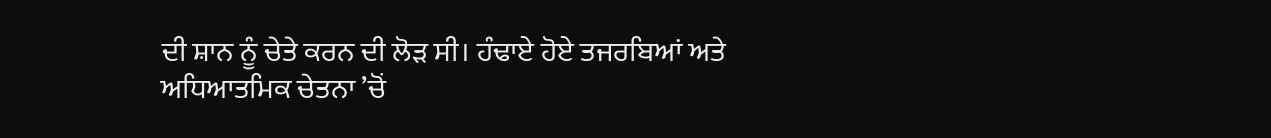ਦੀ ਸ਼ਾਨ ਨੂੰ ਚੇਤੇ ਕਰਨ ਦੀ ਲੋੜ ਸੀ। ਹੰਢਾਏ ਹੋਏ ਤਜਰਬਿਆਂ ਅਤੇ ਅਧਿਆਤਮਿਕ ਚੇਤਨਾ ’ਚੋਂ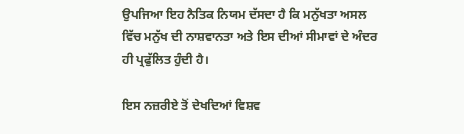ਉਪਜਿਆ ਇਹ ਨੈਤਿਕ ਨਿਯਮ ਦੱਸਦਾ ਹੈ ਕਿ ਮਨੁੱਖਤਾ ਅਸਲ ਵਿੱਚ ਮਨੁੱਖ ਦੀ ਨਾਸ਼ਵਾਨਤਾ ਅਤੇ ਇਸ ਦੀਆਂ ਸੀਮਾਵਾਂ ਦੇ ਅੰਦਰ ਹੀ ਪ੍ਰਫੁੱਲਿਤ ਹੁੰਦੀ ਹੈ।

ਇਸ ਨਜ਼ਰੀਏ ਤੋਂ ਦੇਖਦਿਆਂ ਵਿਸ਼ਵ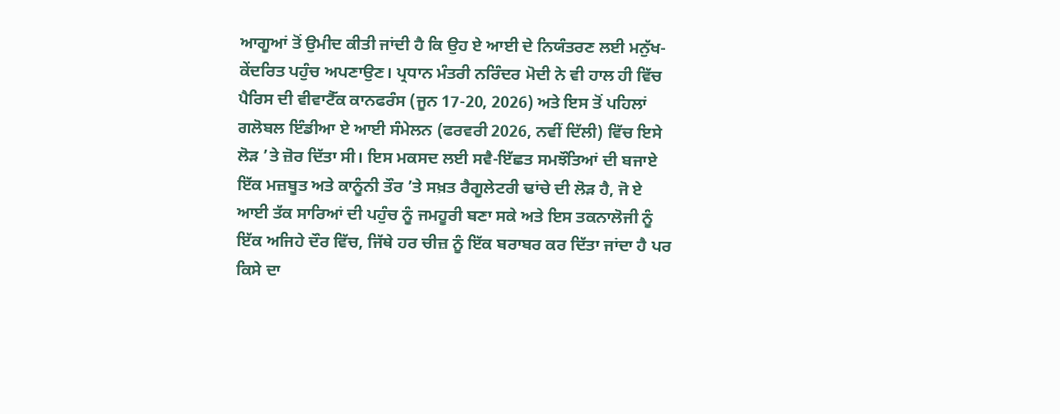ਆਗੂਆਂ ਤੋਂ ਉਮੀਦ ਕੀਤੀ ਜਾਂਦੀ ਹੈ ਕਿ ਉਹ ਏ ਆਈ ਦੇ ਨਿਯੰਤਰਣ ਲਈ ਮਨੁੱਖ-ਕੇਂਦਰਿਤ ਪਹੁੰਚ ਅਪਣਾਉਣ। ਪ੍ਰਧਾਨ ਮੰਤਰੀ ਨਰਿੰਦਰ ਮੋਦੀ ਨੇ ਵੀ ਹਾਲ ਹੀ ਵਿੱਚ ਪੈਰਿਸ ਦੀ ਵੀਵਾਟੈੱਕ ਕਾਨਫਰੰਸ (ਜੂਨ 17-20, 2026) ਅਤੇ ਇਸ ਤੋਂ ਪਹਿਲਾਂ ਗਲੋਬਲ ਇੰਡੀਆ ਏ ਆਈ ਸੰਮੇਲਨ (ਫਰਵਰੀ 2026, ਨਵੀਂ ਦਿੱਲੀ) ਵਿੱਚ ਇਸੇ ਲੋੜ ’ਤੇ ਜ਼ੋਰ ਦਿੱਤਾ ਸੀ। ਇਸ ਮਕਸਦ ਲਈ ਸਵੈ-ਇੱਛਤ ਸਮਝੌਤਿਆਂ ਦੀ ਬਜਾਏ ਇੱਕ ਮਜ਼ਬੂਤ ਅਤੇ ਕਾਨੂੰਨੀ ਤੌਰ ’ਤੇ ਸਖ਼ਤ ਰੈਗੂਲੇਟਰੀ ਢਾਂਚੇ ਦੀ ਲੋੜ ਹੈ, ਜੋ ਏ ਆਈ ਤੱਕ ਸਾਰਿਆਂ ਦੀ ਪਹੁੰਚ ਨੂੰ ਜਮਹੂਰੀ ਬਣਾ ਸਕੇ ਅਤੇ ਇਸ ਤਕਨਾਲੋਜੀ ਨੂੰ ਇੱਕ ਅਜਿਹੇ ਦੌਰ ਵਿੱਚ, ਜਿੱਥੇ ਹਰ ਚੀਜ਼ ਨੂੰ ਇੱਕ ਬਰਾਬਰ ਕਰ ਦਿੱਤਾ ਜਾਂਦਾ ਹੈ ਪਰ ਕਿਸੇ ਦਾ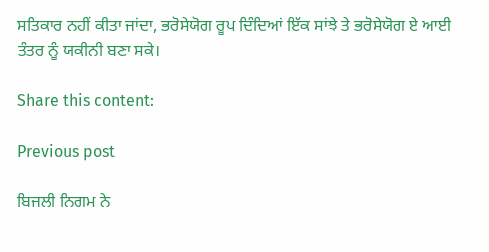ਸਤਿਕਾਰ ਨਹੀਂ ਕੀਤਾ ਜਾਂਦਾ, ਭਰੋਸੇਯੋਗ ਰੂਪ ਦਿੰਦਿਆਂ ਇੱਕ ਸਾਂਝੇ ਤੇ ਭਰੋਸੇਯੋਗ ਏ ਆਈ ਤੰਤਰ ਨੂੰ ਯਕੀਨੀ ਬਣਾ ਸਕੇ।

Share this content:

Previous post

ਬਿਜਲੀ ਨਿਗਮ ਨੇ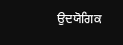ਉਦਯੋਗਿਕ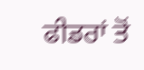ਫੀਡਰਾਂ ਤੋਂ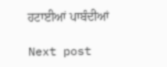ਹਟਾਈਆਂ ਪਾਬੰਦੀਆਂ

Next post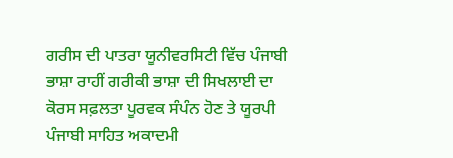ਗਰੀਸ ਦੀ ਪਾਤਰਾ ਯੂਨੀਵਰਸਿਟੀ ਵਿੱਚ ਪੰਜਾਬੀ ਭਾਸ਼ਾ ਰਾਹੀਂ ਗਰੀਕੀ ਭਾਸ਼ਾ ਦੀ ਸਿਖਲਾਈ ਦਾ ਕੋਰਸ ਸਫ਼ਲਤਾ ਪੂਰਵਕ ਸੰਪੰਨ ਹੋਣ ਤੇ ਯੂਰਪੀ ਪੰਜਾਬੀ ਸਾਹਿਤ ਅਕਾਦਮੀ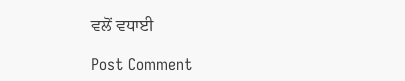ਵਲੋਂ ਵਧਾਈ

Post Comment